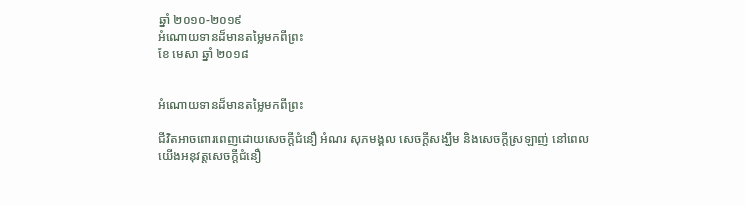ឆ្នាំ ២០១០-២០១៩
អំណោយទានដ៏មានតម្លៃមកពីព្រះ
ខែ មេសា ឆ្នាំ ២០១៨


អំណោយទានដ៏មានតម្លៃមកពីព្រះ

ជីវិតអាចពោរពេញដោយសេចក្ដីជំនឿ អំណរ សុភមង្គល សេចក្ដីសង្ឃឹម និងសេចក្ដីស្រឡាញ់ នៅពេលយើងអនុវត្តសេចក្ដីជំនឿ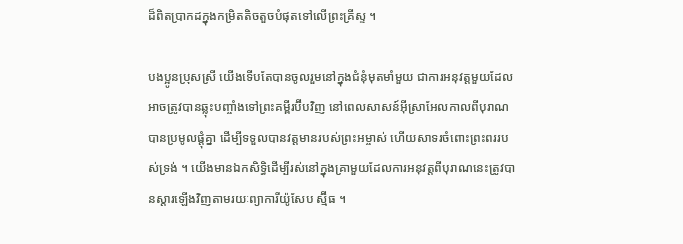ដ៏ពិតប្រាកដក្នុងកម្រិតតិចតួចបំផុតទៅលើព្រះគ្រីស្ទ ។

បងប្អូនប្រុសស្រី យើងទើបតែបានចូលរួមនៅក្នុងជំនុំមុតមាំមួយ ជាការអនុវត្តមួយដែលអាចត្រូវបានឆ្លុះបញ្ចាំងទៅព្រះគម្ពីរប៊ីបវិញ នៅពេលសាសន៍អ៊ីស្រាអែលកាលពីបុរាណបានប្រមូលផ្ដុំគ្នា ដើម្បីទទួលបានវត្តមានរបស់ព្រះអម្ចាស់ ហើយសាទរចំពោះព្រះពររបស់ទ្រង់ ។ យើងមានឯកសិទ្ធិដើម្បីរស់នៅក្នុងគ្រាមួយដែលការអនុវត្តពីបុរាណនេះត្រូវបានស្ដារឡើងវិញតាមរយៈព្យាការីយ៉ូសែប ស្ម៊ីធ ។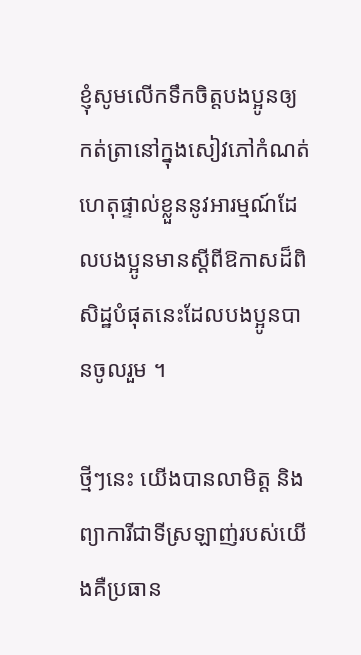ខ្ញុំសូមលើកទឹកចិត្តបងប្អូនឲ្យកត់ត្រានៅក្នុងសៀវភៅកំណត់ហេតុផ្ទាល់ខ្លួននូវអារម្មណ៍ដែលបងប្អូនមានស្ដីពីឱកាសដ៏ពិសិដ្ឋបំផុតនេះដែលបងប្អូនបានចូលរួម ។

ថ្មីៗនេះ យើងបានលាមិត្ត និងព្យាការីជាទីស្រឡាញ់របស់យើងគឺប្រធាន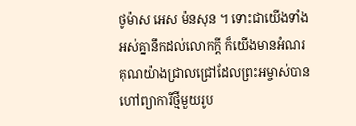ថូម៉ាស អេស ម៉នសុន ។ ទោះជាយើងទាំងអស់គ្នានឹកដល់លោកក្ដី ក៏យើងមានអំណរគុណយ៉ាងជ្រាលជ្រៅដែលព្រះអម្ចាស់បានហៅព្យាការីថ្មីមួយរូប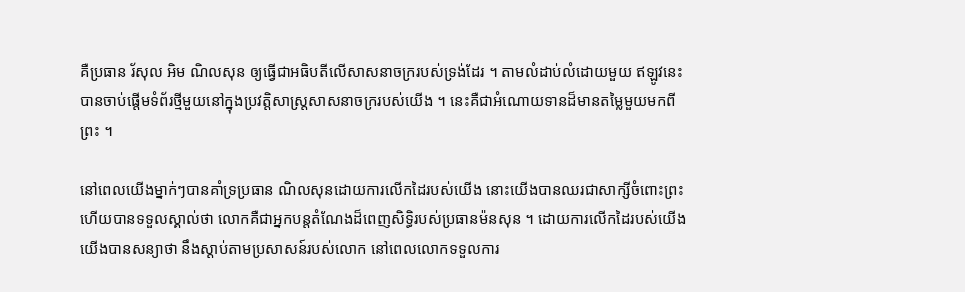គឺប្រធាន រ័សុល អិម ណិលសុន ឲ្យធ្វើជាអធិបតីលើសាសនាចក្ររបស់ទ្រង់ដែរ ។ តាមលំដាប់លំដោយមួយ ឥឡូវនេះបានចាប់ផ្ដើមទំព័រថ្មីមួយនៅក្នុងប្រវត្តិសាស្ត្រសាសនាចក្ររបស់យើង ។ នេះគឺជាអំណោយទានដ៏មានតម្លៃមួយមកពីព្រះ ។

នៅពេលយើងម្នាក់ៗបានគាំទ្រប្រធាន ណិលសុនដោយការលើកដៃរបស់យើង នោះយើងបានឈរជាសាក្សីចំពោះព្រះ ហើយបានទទួលស្គាល់ថា លោកគឺជាអ្នកបន្តតំណែងដ៏ពេញសិទ្ធិរបស់ប្រធានម៉នសុន ។ ដោយការលើកដៃរបស់យើង យើងបានសន្យាថា នឹងស្ដាប់តាមប្រសាសន៍របស់លោក នៅពេលលោកទទួលការ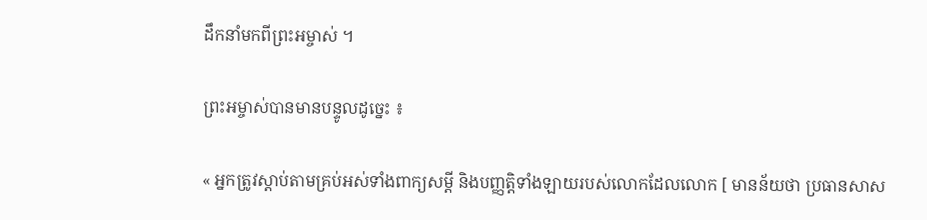ដឹកនាំមកពីព្រះអម្ចាស់ ។

ព្រះអម្ចាស់បានមានបន្ទូលដូច្នេះ ៖

« អ្នកត្រូវស្តាប់តាមគ្រប់អស់ទាំងពាក្យសម្ដី និងបញ្ញត្តិទាំងឡាយរបស់លោកដែលលោក [ មានន័យថា ប្រធានសាស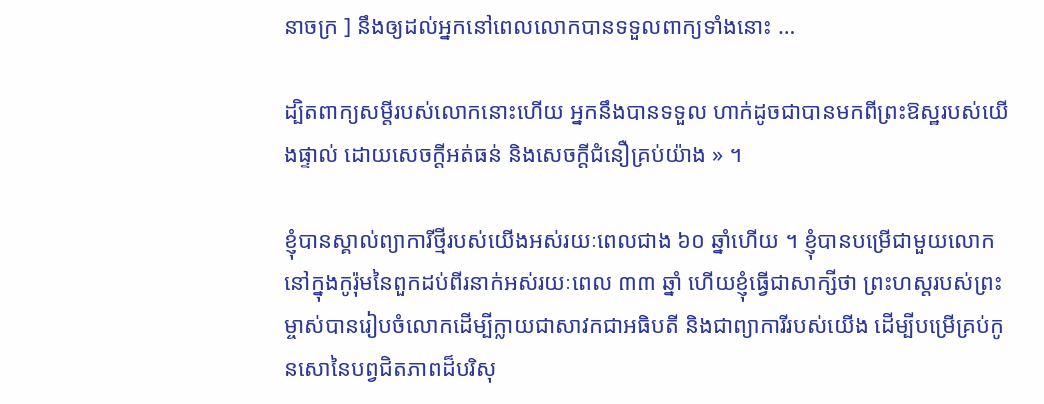នាចក្រ ] នឹងឲ្យដល់អ្នកនៅពេលលោកបានទទួលពាក្យទាំងនោះ …

ដ្បិតពាក្យសម្ដីរបស់លោកនោះហើយ អ្នកនឹងបានទទួល ហាក់ដូចជាបានមកពីព្រះឱស្ឋរបស់យើងផ្ទាល់ ដោយសេចក្ដីអត់ធន់ និងសេចក្ដីជំនឿគ្រប់យ៉ាង » ។

ខ្ញុំបានស្គាល់ព្យាការីថ្មីរបស់យើងអស់រយៈពេលជាង ៦០ ឆ្នាំហើយ ។ ខ្ញុំបានបម្រើជាមួយលោកនៅក្នុងកូរ៉ុមនៃពួកដប់ពីរនាក់អស់រយៈពេល ៣៣ ឆ្នាំ ហើយខ្ញុំធ្វើជាសាក្សីថា ព្រះហស្តរបស់ព្រះម្ចាស់បានរៀបចំលោកដើម្បីក្លាយជាសាវកជាអធិបតី និងជាព្យាការីរបស់យើង ដើម្បីបម្រើគ្រប់កូនសោនៃបព្វជិតភាពដ៏បរិសុ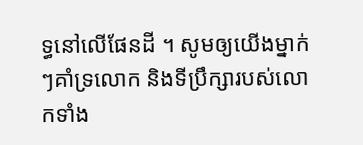ទ្ធនៅលើផែនដី ។ សូមឲ្យយើងម្នាក់ៗគាំទ្រលោក និងទីប្រឹក្សារបស់លោកទាំង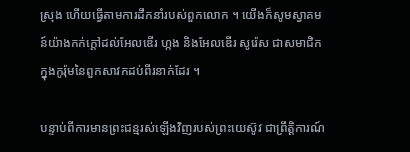ស្រុង ហើយធ្វើតាមការដឹកនាំរបស់ពួកលោក ។ យើងក៏សូមស្វាគមន៍យ៉ាងកក់ក្ដៅដល់អែលឌើរ ហ្កង និងអែលឌើរ សូរ៉េស ជាសមាជិកក្នុងកូរ៉ុមនៃពួកសាវកដប់ពីរនាក់ដែរ ។

បន្ទាប់ពីការមានព្រះជន្មរស់ឡើងវិញរបស់ព្រះយេស៊ូវ ជាព្រឹត្តិការណ៍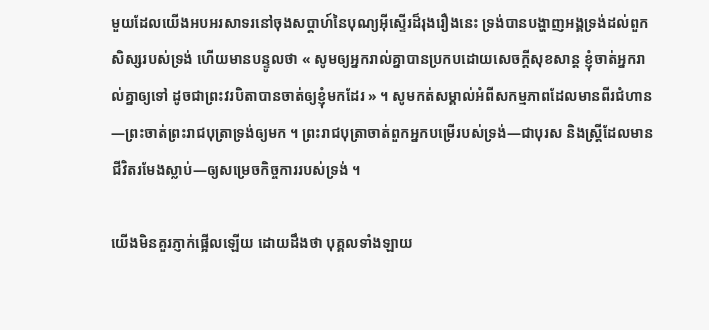មួយដែលយើងអបអរសាទរនៅចុងសប្ដាហ៍នៃបុណ្យអ៊ីស្ទើរដ៏រុងរឿងនេះ ទ្រង់បានបង្ហាញអង្គទ្រង់ដល់ពួកសិស្សរបស់ទ្រង់ ហើយមានបន្ទូលថា « សូមឲ្យអ្នករាល់គ្នាបានប្រកបដោយសេចក្តីសុខសាន្ត ខ្ញុំចាត់អ្នករាល់គ្នាឲ្យទៅ ដូចជាព្រះវរបិតាបានចាត់ឲ្យខ្ញុំមកដែរ » ។ សូមកត់សម្គាល់អំពីសកម្មភាពដែលមានពីរជំហាន—ព្រះចាត់ព្រះរាជបុត្រាទ្រង់ឲ្យមក ។ ព្រះរាជបុត្រាចាត់ពួកអ្នកបម្រើរបស់ទ្រង់—ជាបុរស និងស្ត្រីដែលមានជីវិតរមែងស្លាប់—ឲ្យសម្រេចកិច្ចការរបស់ទ្រង់ ។

យើងមិនគួរភ្ញាក់ផ្អើលឡើយ ដោយដឹងថា បុគ្គលទាំងឡាយ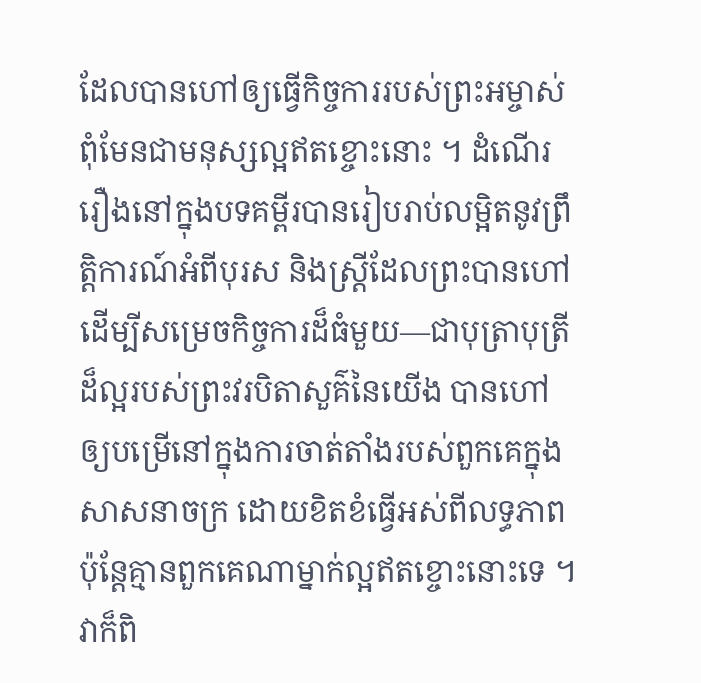ដែលបានហៅឲ្យធ្វើកិច្ចការរបស់ព្រះអម្ចាស់ពុំមែនជាមនុស្សល្អឥតខ្ចោះនោះ ។ ដំណើររឿងនៅក្នុងបទគម្ពីរបានរៀបរាប់លម្អិតនូវព្រឹត្តិការណ៍អំពីបុរស និងស្ត្រីដែលព្រះបានហៅដើម្បីសម្រេចកិច្ចការដ៏ធំមួយ—ជាបុត្រាបុត្រីដ៏ល្អរបស់ព្រះវរបិតាសួគ៌នៃយើង បានហៅឲ្យបម្រើនៅក្នុងការចាត់តាំងរបស់ពួកគេក្នុងសាសនាចក្រ ដោយខិតខំធ្វើអស់ពីលទ្ធភាព ប៉ុន្តែគ្មានពួកគេណាម្នាក់ល្អឥតខ្ចោះនោះទេ ។ វាក៏ពិ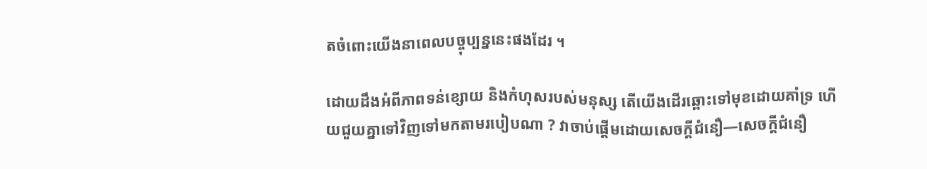តចំពោះយើងនាពេលបច្ចុប្បន្ននេះផងដែរ ។

ដោយដឹងអំពីភាពទន់ខ្សោយ និងកំហុសរបស់មនុស្ស តើយើងដើរឆ្ពោះទៅមុខដោយគាំទ្រ ហើយជួយគ្នាទៅវិញទៅមកតាមរបៀបណា ? វាចាប់ផ្ដើមដោយសេចក្ដីជំនឿ—សេចក្ដីជំនឿ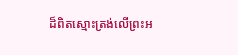ដ៏ពិតស្មោះត្រង់លើព្រះអ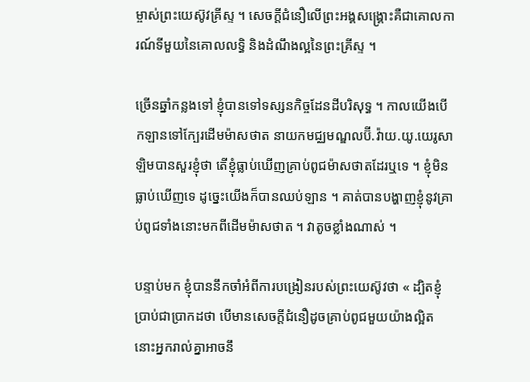ម្ចាស់ព្រះយេស៊ូវគ្រីស្ទ ។ សេចក្ដីជំនឿលើព្រះអង្គសង្គ្រោះគឺជាគោលការណ៍ទីមួយនៃគោលលទ្ធិ និងដំណឹងល្អនៃព្រះគ្រីស្ទ ។

ច្រើនឆ្នាំកន្លងទៅ ខ្ញុំបានទៅទស្សនកិច្ចដែនដីបរិសុទ្ធ ។ កាលយើងបើកឡានទៅក្បែរដើមម៉ាសថាត នាយកមជ្ឈមណ្ឌលប៊ី.វ៉ាយ.យូ.យេរូសាឡិមបានសួរខ្ញុំថា តើខ្ញុំធ្លាប់ឃើញគ្រាប់ពូជម៉ាសថាតដែរឬទេ ។ ខ្ញុំមិនធ្លាប់ឃើញទេ ដូច្នេះយើងក៏បានឈប់ឡាន ។ គាត់បានបង្ហាញខ្ញុំនូវគ្រាប់ពូជទាំងនោះមកពីដើមម៉ាសថាត ។ វាតូចខ្លាំងណាស់ ។

បន្ទាប់មក ខ្ញុំបាននឹកចាំអំពីការបង្រៀនរបស់ព្រះយេស៊ូវថា « ដ្បិតខ្ញុំប្រាប់ជាប្រាកដថា បើមានសេចក្តីជំនឿដូចគ្រាប់ពូជមួយយ៉ាងល្អិត នោះអ្នករាល់គ្នាអាចនឹ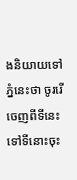ងនិយាយទៅភ្នំនេះថា ចូររើចេញពីទីនេះទៅទីនោះចុះ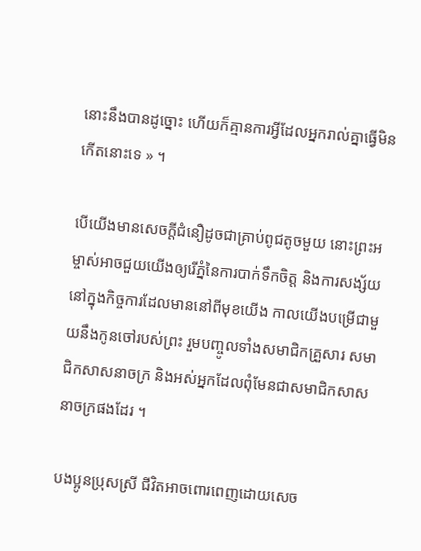នោះនឹងបានដូច្នោះ ហើយក៏គ្មានការអ្វីដែលអ្នករាល់គ្នាធ្វើមិនកើតនោះទេ » ។

បើយើងមានសេចក្ដីជំនឿដូចជាគ្រាប់ពូជតូចមួយ នោះព្រះអម្ចាស់អាចជួយយើងឲ្យរើភ្នំនៃការបាក់ទឹកចិត្ត និងការសង្ស័យនៅក្នុងកិច្ចការដែលមាននៅពីមុខយើង កាលយើងបម្រើជាមួយនឹងកូនចៅរបស់ព្រះ រួមបញ្ចូលទាំងសមាជិកគ្រួសារ សមាជិកសាសនាចក្រ និងអស់អ្នកដែលពុំមែនជាសមាជិកសាសនាចក្រផងដែរ ។

បងប្អូនប្រុសស្រី ជីវិតអាចពោរពេញដោយសេច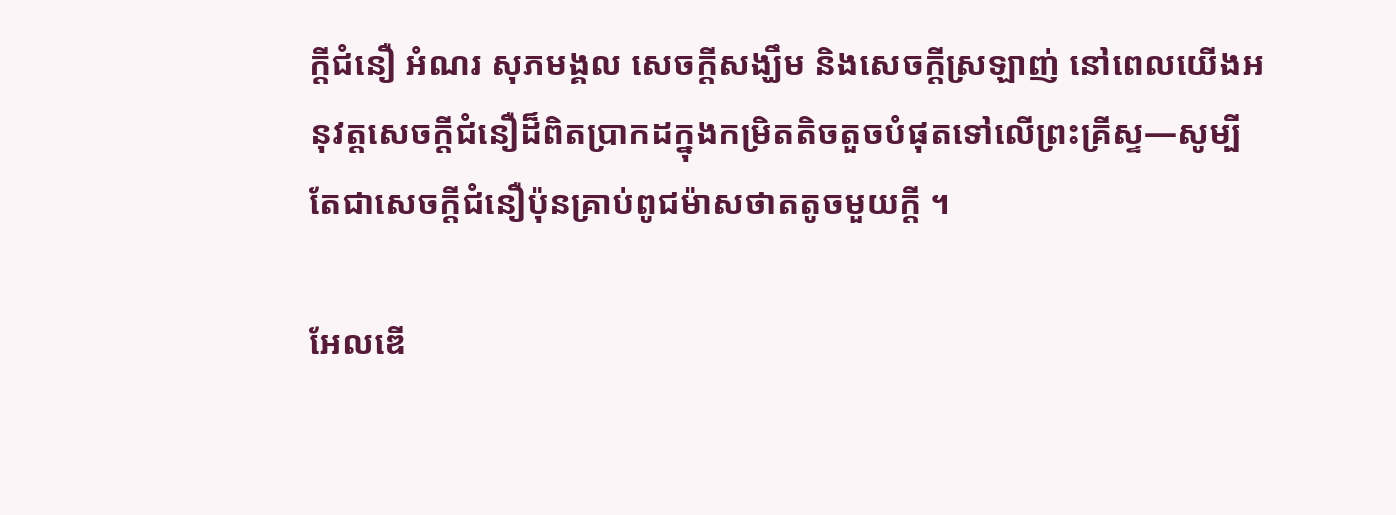ក្ដីជំនឿ អំណរ សុភមង្គល សេចក្ដីសង្ឃឹម និងសេចក្ដីស្រឡាញ់ នៅពេលយើងអនុវត្តសេចក្ដីជំនឿដ៏ពិតប្រាកដក្នុងកម្រិតតិចតួចបំផុតទៅលើព្រះគ្រីស្ទ—សូម្បីតែជាសេចក្ដីជំនឿប៉ុនគ្រាប់ពូជម៉ាសថាតតូចមួយក្តី ។

អែលឌើ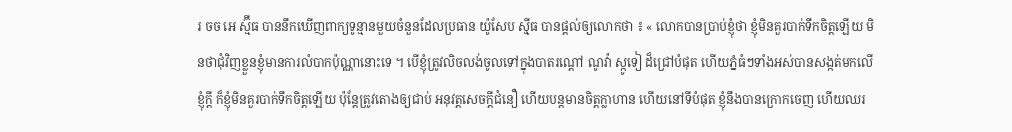រ ចច អេ ស្ម៊ីធ បាននឹកឃើញពាក្យទូន្មានមួយចំនួនដែលប្រធាន យ៉ូសែប ស៊្មីធ បានផ្ដល់ឲ្យលោកថា ៖ « លោកបានប្រាប់ខ្ញុំថា ខ្ញុំមិនគួរបាក់ទឹកចិត្តឡើយ មិនថាជុំវិញខ្លួនខ្ញុំមានការលំបាកប៉ុណ្ណានោះទេ ។ បើខ្ញុំត្រូវលិចលង់ចូលទៅក្នុងបាតរណ្ដៅ ណូវ៉ា ស្កូទៀ ដ៏ជ្រៅបំផុត ហើយភ្នំធំៗទាំងអស់បានសង្កត់មកលើខ្ញុំក្ដី ក៏ខ្ញុំមិនគួរបាក់ទឹកចិត្តឡើយ ប៉ុន្តែត្រូវតោងឲ្យជាប់ អនុវត្តសេចក្ដីជំនឿ ហើយបន្តមានចិត្តក្លាហាន ហើយនៅទីបំផុត ខ្ញុំនឹងបានក្រោកចេញ ហើយឈរ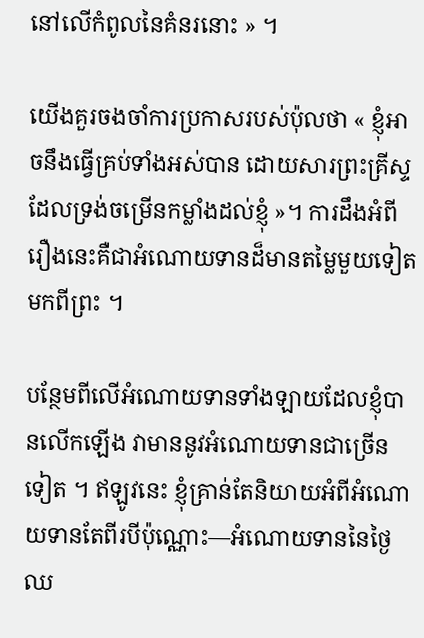នៅលើកំពូលនៃគំនរនោះ » ។

យើងគួរចងចាំការប្រកាសរបស់ប៉ុលថា « ខ្ញុំអាចនឹងធ្វើគ្រប់ទាំងអស់បាន ដោយសារព្រះគ្រីស្ទដែលទ្រង់ចម្រើនកម្លាំងដល់ខ្ញុំ »។ ការដឹងអំពីរឿងនេះគឺជាអំណោយទានដ៏មានតម្លៃមួយទៀតមកពីព្រះ ។

បន្ថែមពីលើអំណោយទានទាំងឡាយដែលខ្ញុំបានលើកឡើង វាមាននូវអំណោយទានជាច្រើនទៀត ។ ឥឡូវនេះ ខ្ញុំគ្រាន់តែនិយាយអំពីអំណោយទានតែពីរបីប៉ុណ្ណោះ—អំណោយទាននៃថ្ងៃឈ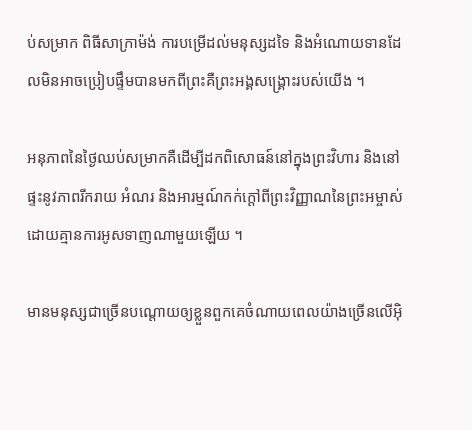ប់សម្រាក ពិធីសាក្រាម៉ង់ ការបម្រើដល់មនុស្សដទៃ និងអំណោយទានដែលមិនអាចប្រៀបផ្ទឹមបានមកពីព្រះគឺព្រះអង្គសង្គ្រោះរបស់យើង ។

អនុភាពនៃថ្ងៃឈប់សម្រាកគឺដើម្បីដកពិសោធន៍នៅក្នុងព្រះវិហារ និងនៅផ្ទះនូវភាពរីករាយ អំណរ និងអារម្មណ៍កក់ក្ដៅពីព្រះវិញ្ញាណនៃព្រះអម្ចាស់ដោយគ្មានការអូសទាញណាមួយឡើយ ។

មានមនុស្សជាច្រើនបណ្ដោយឲ្យខ្លួនពួកគេចំណាយពេលយ៉ាងច្រើនលើអ៊ិ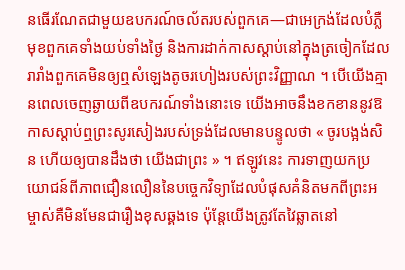នធើរណែតជាមួយឧបករណ៍ចល័តរបស់ពួកគេ—ជាអេក្រង់ដែលបំភ្លឺមុខពួកគេទាំងយប់ទាំងថ្ងៃ និងការដាក់កាសស្ដាប់នៅក្នុងត្រចៀកដែលរារាំងពួកគេមិនឲ្យឮសំឡេងតូចរហៀងរបស់ព្រះវិញ្ញាណ ។ បើយើងគ្មានពេលចេញឆ្ងាយពីឧបករណ៍ទាំងនោះទេ យើងអាចនឹងខកខាននូវឱកាសស្ដាប់ឮព្រះសូរសៀងរបស់ទ្រង់ដែលមានបន្ទូលថា « ចូរបង្អង់សិន ហើយឲ្យបានដឹងថា យើងជាព្រះ » ។ ឥឡូវនេះ ការទាញយកប្រយោជន៍ពីភាពជឿនលឿននៃបច្ចេកវិទ្យាដែលបំផុសគំនិតមកពីព្រះអម្ចាស់គឺមិនមែនជារឿងខុសឆ្គងទេ ប៉ុន្តែយើងត្រូវតែវៃឆ្លាតនៅ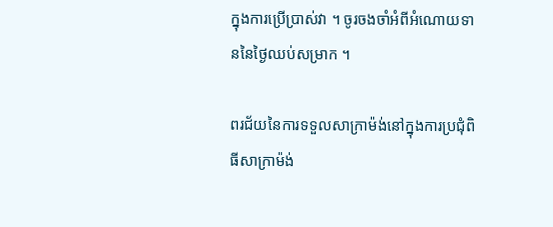ក្នុងការប្រើប្រាស់វា ។ ចូរចងចាំអំពីអំណោយទាននៃថ្ងៃឈប់សម្រាក ។

ពរជ័យនៃការទទួលសាក្រាម៉ង់នៅក្នុងការប្រជុំពិធីសាក្រាម៉ង់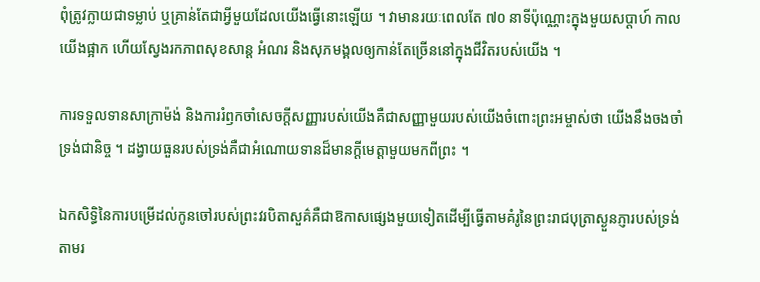ពុំត្រូវក្លាយជាទម្លាប់ ឬគ្រាន់តែជាអ្វីមួយដែលយើងធ្វើនោះឡើយ ។ វាមានរយៈពេលតែ ៧០ នាទីប៉ុណ្ណោះក្នុងមួយសប្ដាហ៍ កាលយើងផ្អាក ហើយស្វែងរកភាពសុខសាន្ត អំណរ និងសុភមង្គលឲ្យកាន់តែច្រើននៅក្នុងជីវិតរបស់យើង ។

ការទទួលទានសាក្រាម៉ង់ និងការរំឭកចាំសេចក្ដីសញ្ញារបស់យើងគឺជាសញ្ញាមួយរបស់យើងចំពោះព្រះអម្ចាស់ថា យើងនឹងចងចាំទ្រង់ជានិច្ច ។ ដង្វាយធួនរបស់ទ្រង់គឺជាអំណោយទានដ៏មានក្ដីមេត្តាមួយមកពីព្រះ ។

ឯកសិទ្ធិនៃការបម្រើដល់កូនចៅរបស់ព្រះវរបិតាសួគ៌គឺជាឱកាសផ្សេងមួយទៀតដើម្បីធ្វើតាមគំរូនៃព្រះរាជបុត្រាស្ងួនភ្ញារបស់ទ្រង់តាមរ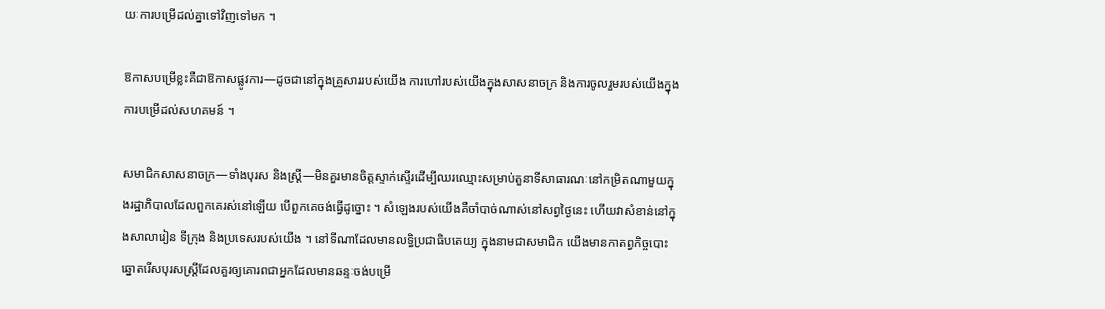យៈការបម្រើដល់គ្នាទៅវិញទៅមក ។

ឱកាសបម្រើខ្លះគឺជាឱកាសផ្លូវការ—ដូចជានៅក្នុងគ្រួសាររបស់យើង ការហៅរបស់យើងក្នុងសាសនាចក្រ និងការចូលរួមរបស់យើងក្នុងការបម្រើដល់សហគមន៍ ។

សមាជិកសាសនាចក្រ—ទាំងបុរស និងស្ត្រី—មិនគួរមានចិត្តស្ទាក់ស្ទើរដើម្បីឈរឈ្មោះសម្រាប់តួនាទីសាធារណៈនៅកម្រិតណាមួយក្នុងរដ្ឋាភិបាលដែលពួកគេរស់នៅឡើយ បើពួកគេចង់ធ្វើដូច្នោះ ។ សំឡេងរបស់យើងគឺចាំបាច់ណាស់នៅសព្វថ្ងៃនេះ ហើយវាសំខាន់នៅក្នុងសាលារៀន ទីក្រុង និងប្រទេសរបស់យើង ។ នៅទីណាដែលមានលទ្ធិប្រជាធិបតេយ្យ ក្នុងនាមជាសមាជិក យើងមានកាតព្វកិច្ចបោះឆ្នោតរើសបុរសស្ត្រីដែលគួរឲ្យគោរពជាអ្នកដែលមានឆន្ទៈចង់បម្រើ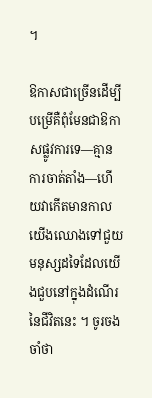។

ឱកាសជាច្រើនដើម្បីបម្រើគឺពុំមែនជាឱកាសផ្លូវការទេ—គ្មានការចាត់តាំង—ហើយវាកើតមានកាលយើងឈោងទៅជួយមនុស្សដទៃដែលយើងជួបនៅក្នុងដំណើរនៃជីវិតនេះ ។ ចូរចងចាំថា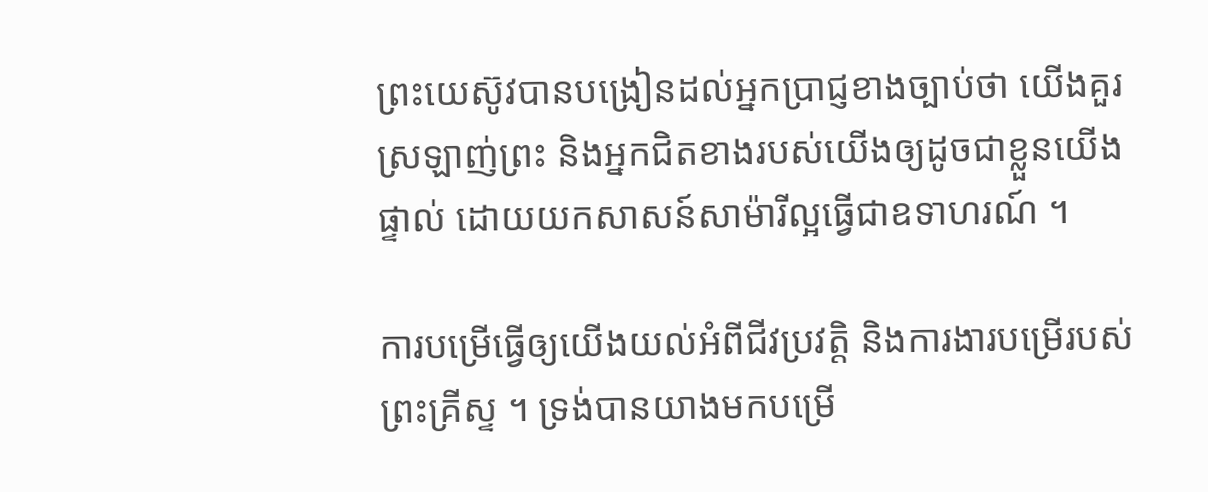ព្រះយេស៊ូវបានបង្រៀនដល់អ្នកប្រាជ្ញខាងច្បាប់ថា យើងគួរស្រឡាញ់ព្រះ និងអ្នកជិតខាងរបស់យើងឲ្យដូចជាខ្លួនយើងផ្ទាល់ ដោយយកសាសន៍សាម៉ារីល្អធ្វើជាឧទាហរណ៍ ។

ការបម្រើធ្វើឲ្យយើងយល់អំពីជីវប្រវត្តិ និងការងារបម្រើរបស់ព្រះគ្រីស្ទ ។ ទ្រង់បានយាងមកបម្រើ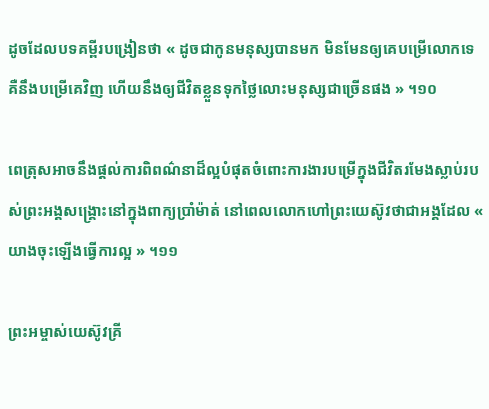ដូចដែលបទគម្ពីរបង្រៀនថា « ដូចជាកូនមនុស្សបានមក មិនមែនឲ្យគេបម្រើលោកទេ គឺនឹងបម្រើគេវិញ ហើយនឹងឲ្យជីវិតខ្លួនទុកថ្លៃលោះមនុស្សជាច្រើនផង » ។១០

ពេត្រុសអាចនឹងផ្ដល់ការពិពណ៌នាដ៏ល្អបំផុតចំពោះការងារបម្រើក្នុងជីវិតរមែងស្លាប់របស់ព្រះអង្គសង្គ្រោះនៅក្នុងពាក្យប្រាំម៉ាត់ នៅពេលលោកហៅព្រះយេស៊ូវថាជាអង្គដែល « យាងចុះឡើងធ្វើការល្អ » ។១១

ព្រះអម្ចាស់យេស៊ូវគ្រី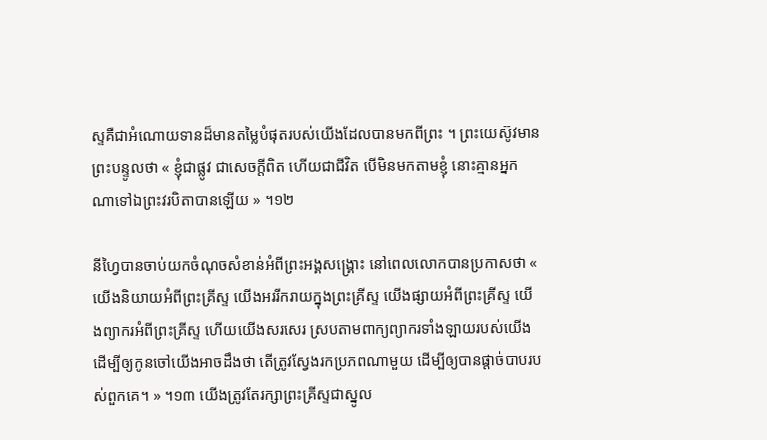ស្ទគឺជាអំណោយទានដ៏មានតម្លៃបំផុតរបស់យើងដែលបានមកពីព្រះ ។ ព្រះយេស៊ូវមានព្រះបន្ទូលថា « ខ្ញុំជាផ្លូវ ជាសេចក្តីពិត ហើយជាជីវិត បើមិនមកតាមខ្ញុំ នោះគ្មានអ្នកណាទៅឯព្រះវរបិតាបានឡើយ » ។១២

នីហ្វៃបានចាប់យកចំណុចសំខាន់អំពីព្រះអង្គសង្គ្រោះ នៅពេលលោកបានប្រកាសថា « យើងនិយាយអំពីព្រះគ្រីស្ទ យើងអររីករាយក្នុងព្រះគ្រីស្ទ យើងផ្សាយអំពីព្រះគ្រីស្ទ យើងព្យាករអំពីព្រះគ្រីស្ទ ហើយយើងសរសេរ ស្របតាមពាក្យព្យាករទាំងឡាយរបស់យើង ដើម្បីឲ្យកូនចៅយើងអាចដឹងថា តើត្រូវស្វែងរកប្រភពណាមួយ ដើម្បីឲ្យបានផ្ដាច់បាបរបស់ពួកគេ។ » ។១៣ យើងត្រូវតែរក្សាព្រះគ្រីស្ទជាស្នូល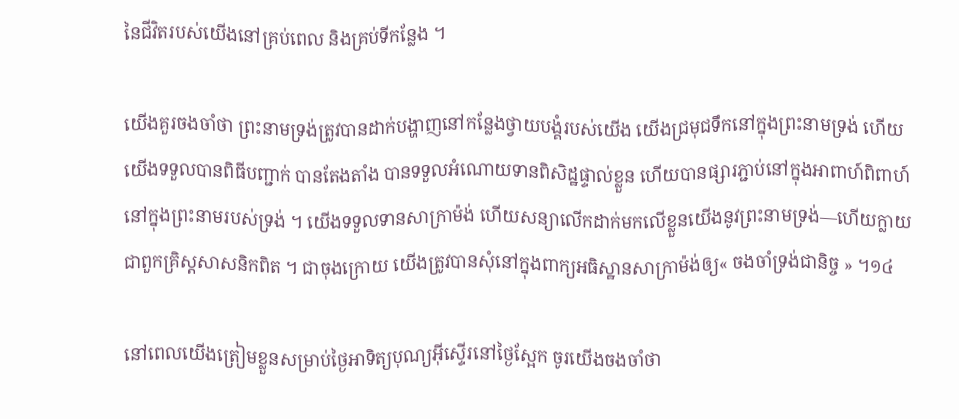នៃជីវិតរបស់យើងនៅគ្រប់ពេល និងគ្រប់ទីកន្លែង ។

យើងគួរចងចាំថា ព្រះនាមទ្រង់ត្រូវបានដាក់បង្ហាញនៅកន្លែងថ្វាយបង្គំរបស់យើង យើងជ្រមុជទឹកនៅក្នុងព្រះនាមទ្រង់ ហើយយើងទទួលបានពិធីបញ្ជាក់ បានតែងតាំង បានទទួលអំណោយទានពិសិដ្ឋផ្ទាល់ខ្លួន ហើយបានផ្សារភ្ជាប់នៅក្នុងអាពាហ៍ពិពាហ៍នៅក្នុងព្រះនាមរបស់ទ្រង់ ។ យើងទទួលទានសាក្រាម៉ង់ ហើយសន្យាលើកដាក់មកលើខ្លួនយើងនូវព្រះនាមទ្រង់—ហើយក្លាយជាពួកគ្រិស្តសាសនិកពិត ។ ជាចុងក្រោយ យើងត្រូវបានសុំនៅក្នុងពាក្យអធិស្ឋានសាក្រាម៉ង់ឲ្យ« ចងចាំទ្រង់ជានិច្ច » ។១៤

នៅពេលយើងត្រៀមខ្លួនសម្រាប់ថ្ងៃអាទិត្យបុណ្យអ៊ីស្ទើរនៅថ្ងៃស្អែក ចូរយើងចងចាំថា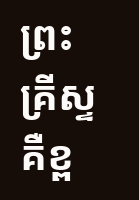ព្រះគ្រីស្ទគឺខ្ព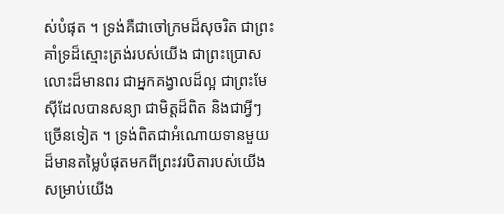ស់បំផុត ។ ទ្រង់គឺជាចៅក្រមដ៏សុចរិត ជាព្រះគាំទ្រដ៏ស្មោះត្រង់របស់យើង ជាព្រះប្រោសលោះដ៏មានពរ ជាអ្នកគង្វាលដ៏ល្អ ជាព្រះមែស៊ីដែលបានសន្យា ជាមិត្តដ៏ពិត និងជាអ្វីៗច្រើនទៀត ។ ទ្រង់ពិតជាអំណោយទានមួយដ៏មានតម្លៃបំផុតមកពីព្រះវរបិតារបស់យើងសម្រាប់យើង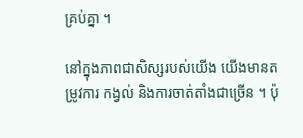គ្រប់គ្នា ។

នៅក្នុងភាពជាសិស្សរបស់យើង យើងមានតម្រូវការ កង្វល់ និងការចាត់តាំងជាច្រើន ។ ប៉ុ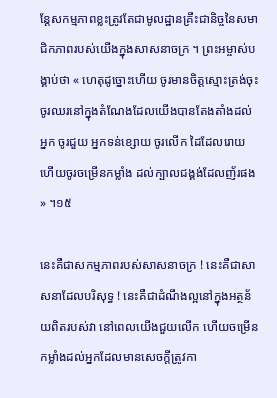ន្តែសកម្មភាពខ្លះត្រូវតែជាមូលដ្ឋានគ្រឹះជានិច្ចនៃសមាជិកភាពរបស់យើងក្នុងសាសនាចក្រ ។ ព្រះអម្ចាស់បង្គាប់ថា « ហេតុដូច្នោះហើយ ចូរមានចិត្តស្មោះត្រង់ចុះ ចូរឈរនៅក្នុងតំណែងដែលយើងបានតែងតាំងដល់អ្នក ចូរជួយ អ្នកទន់ខ្សោយ ចូរលើក ដៃដែលរោយ ហើយចូរចម្រើនកម្លាំង ដល់ក្បាលជង្គង់ដែលញ័រផង » ។១៥

នេះគឺជាសកម្មភាពរបស់សាសនាចក្រ ! នេះគឺជាសាសនាដែលបរិសុទ្ធ ! នេះគឺជាដំណឹងល្អនៅក្នុងអត្ថន័យពិតរបស់វា នៅពេលយើងជួយលើក ហើយចម្រើនកម្លាំងដល់អ្នកដែលមានសេចក្ដីត្រូវកា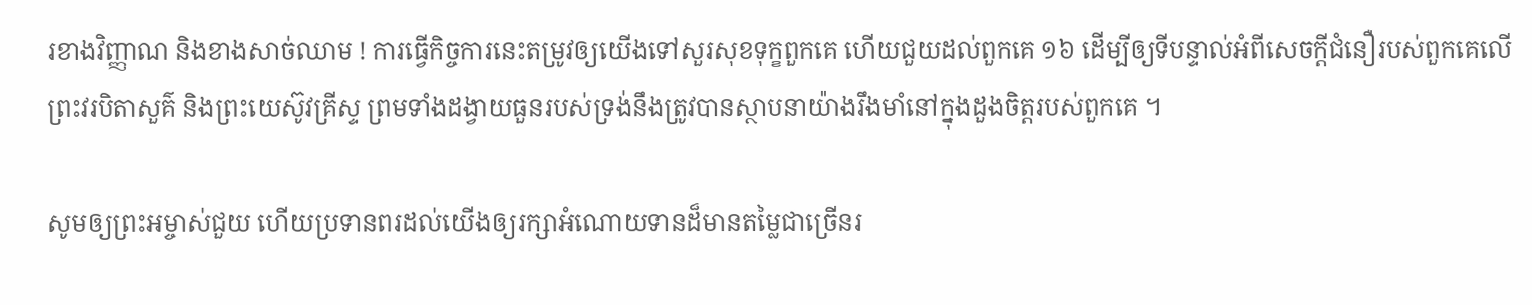រខាងវិញ្ញាណ និងខាងសាច់ឈាម ! ការធ្វើកិច្ចការនេះតម្រូវឲ្យយើងទៅសួរសុខទុក្ខពួកគេ ហើយជួយដល់ពួកគេ ១៦ ដើម្បីឲ្យទីបន្ទាល់អំពីសេចក្ដីជំនឿរបស់ពួកគេលើព្រះវរបិតាសួគ៌ និងព្រះយេស៊ូវគ្រីស្ទ ព្រមទាំងដង្វាយធួនរបស់ទ្រង់នឹងត្រូវបានស្ថាបនាយ៉ាងរឹងមាំនៅក្នុងដួងចិត្តរបស់ពួកគេ ។

សូមឲ្យព្រះអម្ចាស់ជួយ ហើយប្រទានពរដល់យើងឲ្យរក្សាអំណោយទានដ៏មានតម្លៃជាច្រើនរ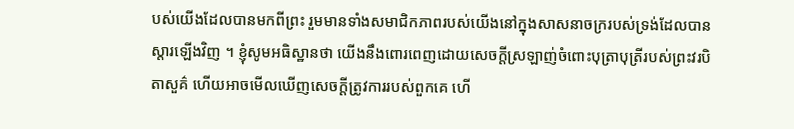បស់យើងដែលបានមកពីព្រះ រួមមានទាំងសមាជិកភាពរបស់យើងនៅក្នុងសាសនាចក្ររបស់ទ្រង់ដែលបានស្តារឡើងវិញ ។ ខ្ញុំសូមអធិស្ឋានថា យើងនឹងពោរពេញដោយសេចក្ដីស្រឡាញ់ចំពោះបុត្រាបុត្រីរបស់ព្រះវរបិតាសួគ៌ ហើយអាចមើលឃើញសេចក្ដីត្រូវការរបស់ពួកគេ ហើ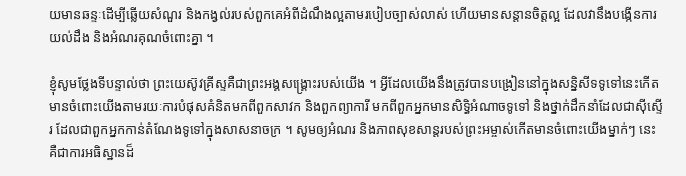យមានឆន្ទៈដើម្បីឆ្លើយសំណួរ និងកង្វល់របស់ពួកគេអំពីដំណឹងល្អតាមរបៀបច្បាស់លាស់ ហើយមានសន្ដានចិត្តល្អ ដែលវានឹងបង្កើនការយល់ដឹង និងអំណរគុណចំពោះគ្នា ។

ខ្ញុំសូមថ្លែងទីបន្ទាល់ថា ព្រះយេស៊ូវគ្រីស្ទគឺជាព្រះអង្គសង្គ្រោះរបស់យើង ។ អ្វីដែលយើងនឹងត្រូវបានបង្រៀននៅក្នុងសន្និសីទទូទៅនេះកើតមានចំពោះយើងតាមរយៈការបំផុសគំនិតមកពីពួកសាវក និងពួកព្យាការី មកពីពួកអ្នកមានសិទ្ធិអំណាចទូទៅ និងថ្នាក់ដឹកនាំដែលជាស៊ីស្ទើរ ដែលជាពួកអ្នកកាន់តំណែងទូទៅក្នុងសាសនាចក្រ ។ សូមឲ្យអំណរ និងភាពសុខសាន្តរបស់ព្រះអម្ចាស់កើតមានចំពោះយើងម្នាក់ៗ នេះគឺជាការអធិស្ឋានដ៏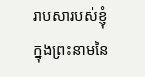រាបសារបស់ខ្ញុំ ក្នុងព្រះនាមនៃ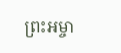ព្រះអម្ចា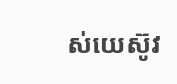ស់យេស៊ូវ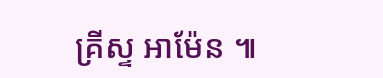គ្រីស្ទ អាម៉ែន ៕